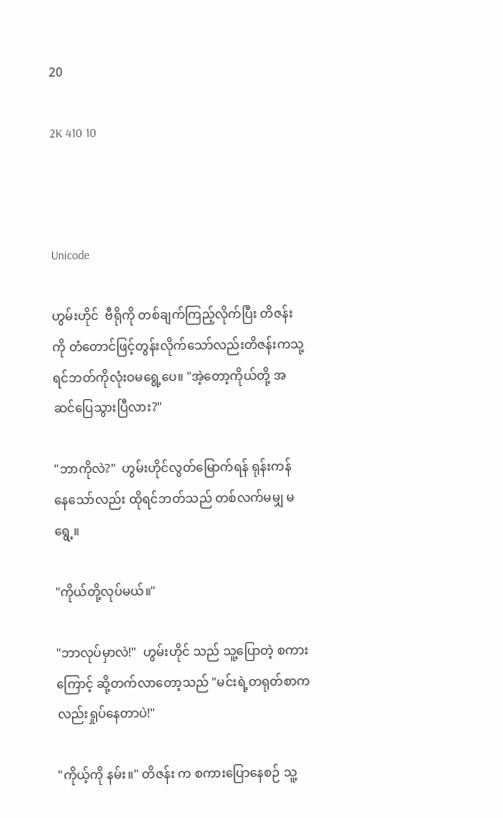20

2K 410 10



Unicode

ဟွမ်းဟိုင်  ဗီရိုကို တစ်ချက်ကြည့်လိုက်ပြီး တိဇန်းကို တံတောင်ဖြင့်တွန်းလိုက်သော်လည်းတိဇန်းကသု့ရင်ဘတ်ကိုလုံးဝမရွေ့ပေ။ "အဲ့တော့ကိုယ်တို့ အဆင်ပြေသွားပြီလား?"

"ဘာကိုလဲ?"  ဟွမ်းဟိုင်လွတ်မြောက်ရန် ရုန်းကန် နေသော်လည်း ထိုရင်ဘတ်သည် တစ်လက်မမျှ မရွေ့။

"ကိုယ်တို့လုပ်မယ်။"

"ဘာလုပ်မှာလဲ!"  ဟွမ်းဟိုင် သည် သူ့ပြောတဲ့ စကားကြောင့် ဆို့တက်လာတော့သည် "မင်းရဲ့တရုတ်စာကလည်းရှုပ်နေတာပဲ!"

"ကိုယ့်ကို နမ်း။" တိဇန်း က စကားပြောနေစဉ် သူ့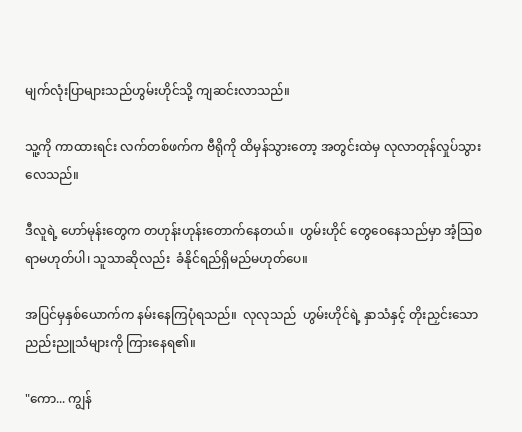မျက်လုံးပြာများသည်ဟွမ်းဟိုင်သို့ ကျဆင်းလာသည်။

သူ့ကို ကာထားရင်း လက်တစ်ဖက်က ဗီရိုကို ထိမှန်သွားတော့ အတွင်းထဲမှ လုလာတုန်လှုပ်သွားလေသည်။

ဒီလူရဲ့ ဟော်မုန်းတွေက တဟုန်းဟုန်းတောက်နေတယ်။  ဟွမ်းဟိုင် တွေဝေနေသည်မှာ အံ့သြစရာမဟုတ်ပါ၊ သူသာဆိုလည်း  ခံနိုင်ရည်ရှိမည်မဟုတ်ပေ။

အပြင်မှနှစ်ယောက်က နမ်းနေကြပုံရသည်။  လုလုသည်  ဟွမ်းဟိုင်ရဲ့ နှာသံနှင့် တိုးညှင်းသော ညည်းညူသံများကို ကြားနေရ၏။

"ကော... ကျွန်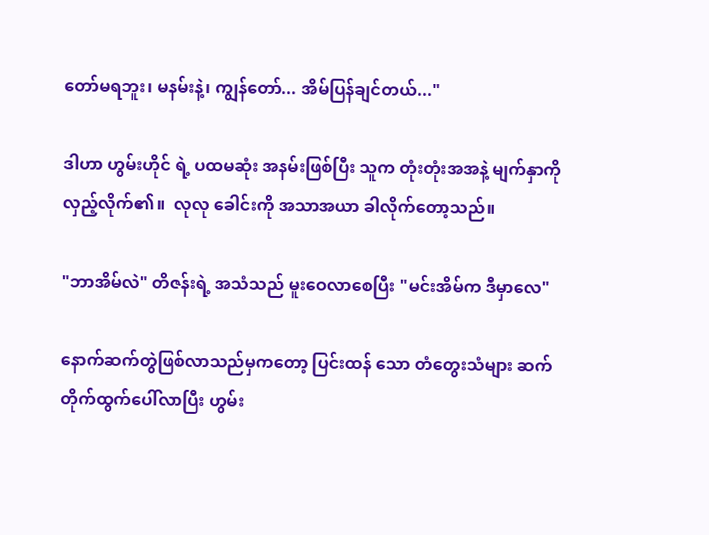တော်မရဘူး၊ မနမ်းနဲ့၊ ကျွန်တော်... အိမ်ပြန်ချင်တယ်..."

ဒါဟာ ဟွမ်းဟိုင် ရဲ့ ပထမဆုံး အနမ်းဖြစ်ပြီး သူက တုံးတုံးအအနဲ့ မျက်နှာကိုလှည့်လိုက်၏။  လုလု ခေါင်းကို အသာအယာ ခါလိုက်တော့သည်။

"ဘာအိမ်လဲ" တိဇန်းရဲ့ အသံသည် မူးဝေလာစေပြီး "မင်းအိမ်က ဒီမှာလေ"

နောက်ဆက်တွဲဖြစ်လာသည်မှကတော့ ပြင်းထန် သော တံတွေးသံများ ဆက်တိုက်ထွက်ပေါ်လာပြီး ဟွမ်း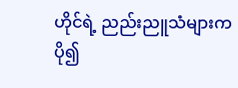ဟိုင်ရဲ့ ညည်းညူသံများက ပို၍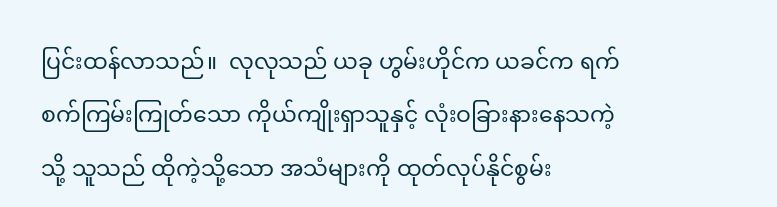ပြင်းထန်လာသည်။  လုလုသည် ယခု ဟွမ်းဟိုင်က ယခင်က ရက်စက်ကြမ်းကြုတ်သော ကိုယ်ကျိုးရှာသူနှင့် လုံးဝခြားနားနေသကဲ့သို့ သူသည် ထိုကဲ့သို့သော အသံများကို ထုတ်လုပ်နိုင်စွမ်း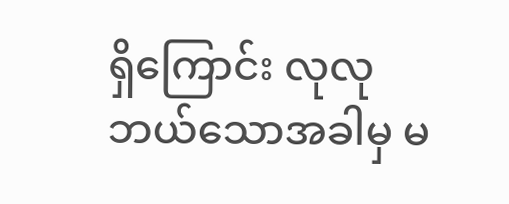ရှိကြောင်း လုလုဘယ်သောအခါမှ မ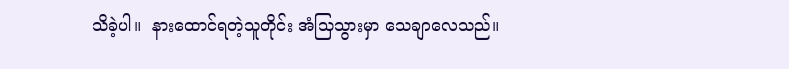သိခဲ့ပါ။  နားထောင်ရတဲ့သူတိုင်း အံသြသွားမှာ သေချာလေသည်။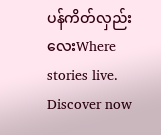ပန်ကိတ်လှည်းလေးWhere stories live. Discover now